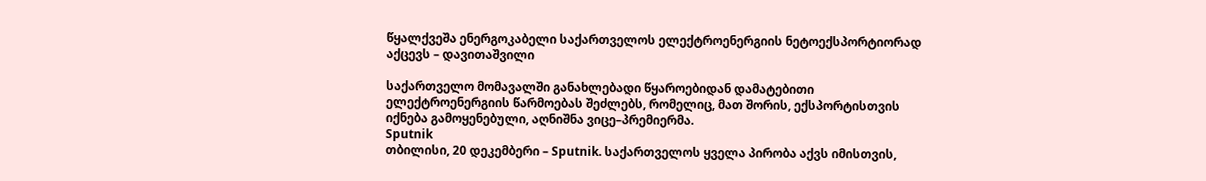წყალქვეშა ენერგოკაბელი საქართველოს ელექტროენერგიის ნეტოექსპორტიორად აქცევს – დავითაშვილი

საქართველო მომავალში განახლებადი წყაროებიდან დამატებითი ელექტროენერგიის წარმოებას შეძლებს, რომელიც, მათ შორის, ექსპორტისთვის იქნება გამოყენებული, აღნიშნა ვიცე–პრემიერმა.
Sputnik
თბილისი, 20 დეკემბერი – Sputnik. საქართველოს ყველა პირობა აქვს იმისთვის,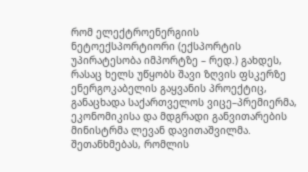რომ ელექტროენერგიის ნეტოექსპორტიორი (ექსპორტის უპირატესობა იმპორტზე – რედ.) გახდეს, რასაც ხელს უწყობს შავი ზღვის ფსკერზე ენერგოკაბელის გაყვანის პროექტიც, განაცხადა საქართველოს ვიცე–პრემიერმა, ეკონომიკისა და მდგრადი განვითარების მინისტრმა ლევან დავითაშვილმა.
შეთანხმებას, რომლის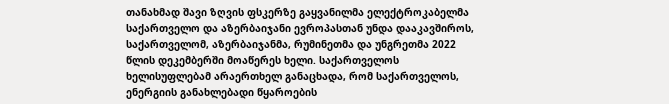თანახმად შავი ზღვის ფსკერზე გაყვანილმა ელექტროკაბელმა საქართველო და აზერბაიჯანი ევროპასთან უნდა დააკავშიროს, საქართველომ, აზერბაიჯანმა, რუმინეთმა და უნგრეთმა 2022 წლის დეკემბერში მოაწერეს ხელი. საქართველოს ხელისუფლებამ არაერთხელ განაცხადა, რომ საქართველოს, ენერგიის განახლებადი წყაროების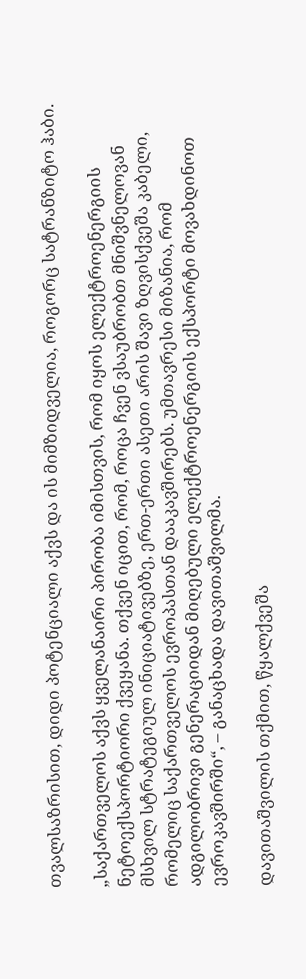თვალსაზრისით, დიდი პოტენციალი აქვს და ის მიმზიდველია, როგორც სატრანზიტო ჰაბი.

„საქართველოს აქვს ყველანაირი პირობა იმისთვის, რომ იყოს ელექტროენერგიის ნეტოექსპორტიორი ქვეყანა. თქვენ იცით, რომ, როცა ჩვენ ვსაუბრობთ მნიშვნელოვან მსხვილ სტრატეგიულ ინიციატივებზე, ერთ-ერთი ასეთი არის შავი ზღვისქვეშა კაბელი, რომელიც საქართველოს ევროპასთან დააკავშირებს. უმთავრესი მიზანია, რომ ადგილობრივი გენერაციიდან მიღებული ელექტროენერგიის ექსპორტი მოვახდინოთ ევროკავშირში“, – განაცხადა დავითაშვილმა.

დავითაშვილის თქმით, წყალქვეშა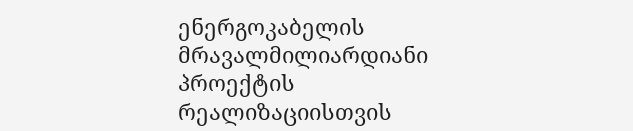ენერგოკაბელის მრავალმილიარდიანი პროექტის რეალიზაციისთვის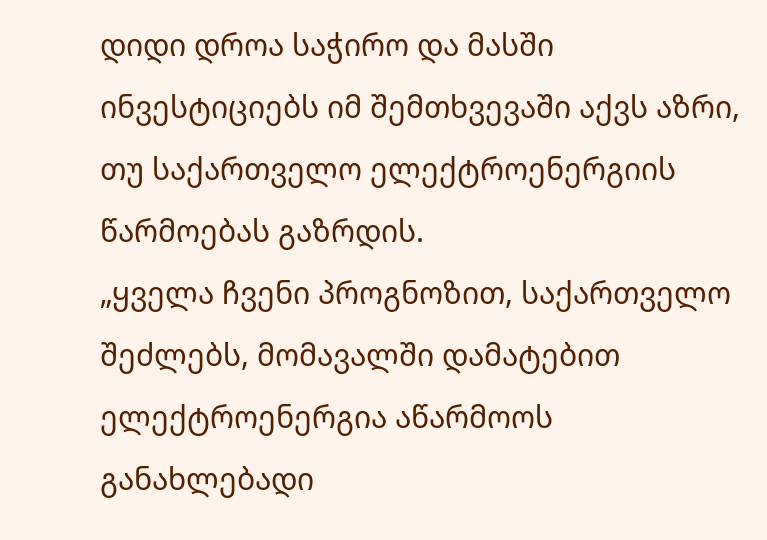დიდი დროა საჭირო და მასში ინვესტიციებს იმ შემთხვევაში აქვს აზრი, თუ საქართველო ელექტროენერგიის წარმოებას გაზრდის.
„ყველა ჩვენი პროგნოზით, საქართველო შეძლებს, მომავალში დამატებით ელექტროენერგია აწარმოოს განახლებადი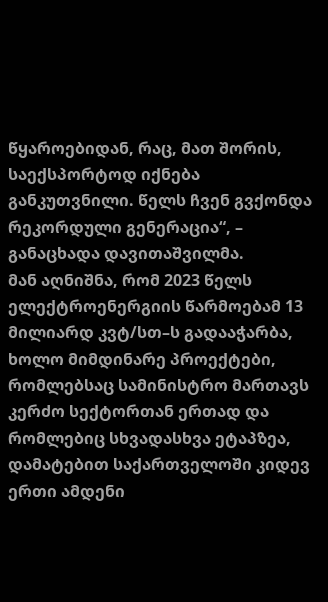წყაროებიდან, რაც, მათ შორის, საექსპორტოდ იქნება განკუთვნილი. წელს ჩვენ გვქონდა რეკორდული გენერაცია“, – განაცხადა დავითაშვილმა.
მან აღნიშნა, რომ 2023 წელს ელექტროენერგიის წარმოებამ 13 მილიარდ კვტ/სთ–ს გადააჭარბა, ხოლო მიმდინარე პროექტები, რომლებსაც სამინისტრო მართავს კერძო სექტორთან ერთად და რომლებიც სხვადასხვა ეტაპზეა, დამატებით საქართველოში კიდევ ერთი ამდენი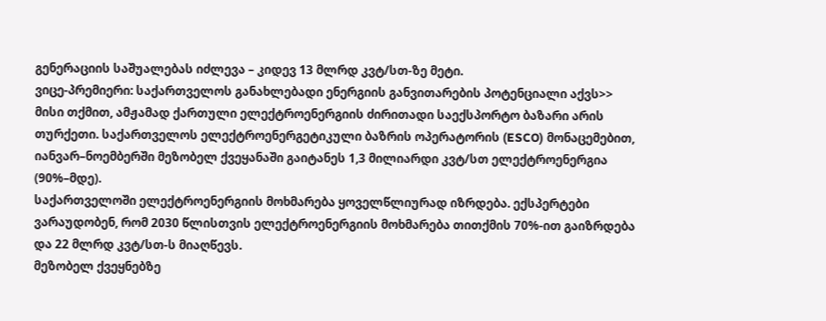გენერაციის საშუალებას იძლევა – კიდევ 13 მლრდ კვტ/სთ-ზე მეტი.
ვიცე-პრემიერი: საქართველოს განახლებადი ენერგიის განვითარების პოტენციალი აქვს>>
მისი თქმით, ამჟამად ქართული ელექტროენერგიის ძირითადი საექსპორტო ბაზარი არის თურქეთი. საქართველოს ელექტროენერგეტიკული ბაზრის ოპერატორის (ESCO) მონაცემებით, იანვარ–ნოემბერში მეზობელ ქვეყანაში გაიტანეს 1,3 მილიარდი კვტ/სთ ელექტროენერგია (90%–მდე).
საქართველოში ელექტროენერგიის მოხმარება ყოველწლიურად იზრდება. ექსპერტები ვარაუდობენ, რომ 2030 წლისთვის ელექტროენერგიის მოხმარება თითქმის 70%-ით გაიზრდება და 22 მლრდ კვტ/სთ-ს მიაღწევს.
მეზობელ ქვეყნებზე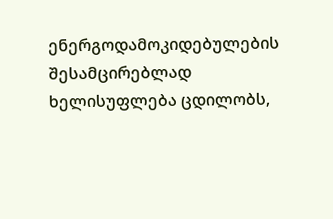ენერგოდამოკიდებულების შესამცირებლად ხელისუფლება ცდილობს,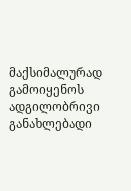მაქსიმალურად გამოიყენოს ადგილობრივი განახლებადი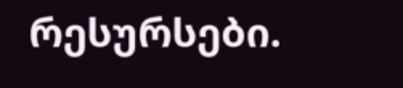რესურსები.